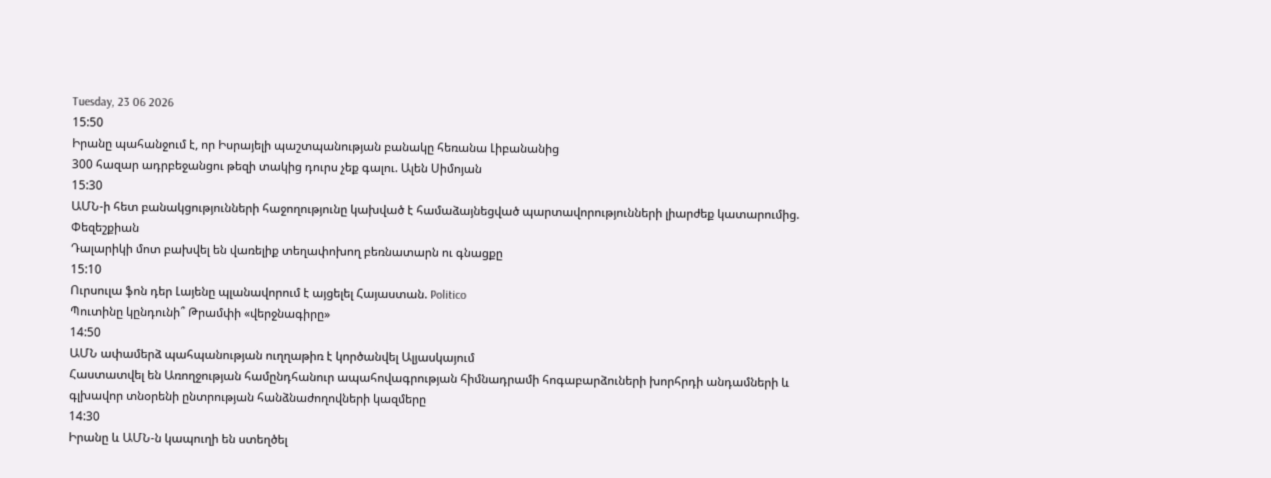Tuesday, 23 06 2026
15:50
Իրանը պահանջում է, որ Իսրայելի պաշտպանության բանակը հեռանա Լիբանանից
300 հազար ադրբեջանցու թեզի տակից դուրս չեք գալու. Ալեն Սիմոյան
15:30
ԱՄՆ-ի հետ բանակցությունների հաջողությունը կախված է համաձայնեցված պարտավորությունների լիարժեք կատարումից. Փեզեշքիան
Դալարիկի մոտ բախվել են վառելիք տեղափոխող բեռնատարն ու գնացքը
15:10
Ուրսուլա ֆոն դեր Լայենը պլանավորում է այցելել Հայաստան. Politico
Պուտինը կընդունի՞ Թրամփի «վերջնագիրը»
14:50
ԱՄՆ ափամերձ պահպանության ուղղաթիռ է կործանվել Ալյասկայում
Հաստատվել են Առողջության համընդհանուր ապահովագրության հիմնադրամի հոգաբարձուների խորհրդի անդամների և գլխավոր տնօրենի ընտրության հանձնաժողովների կազմերը
14:30
Իրանը և ԱՄՆ-ն կապուղի են ստեղծել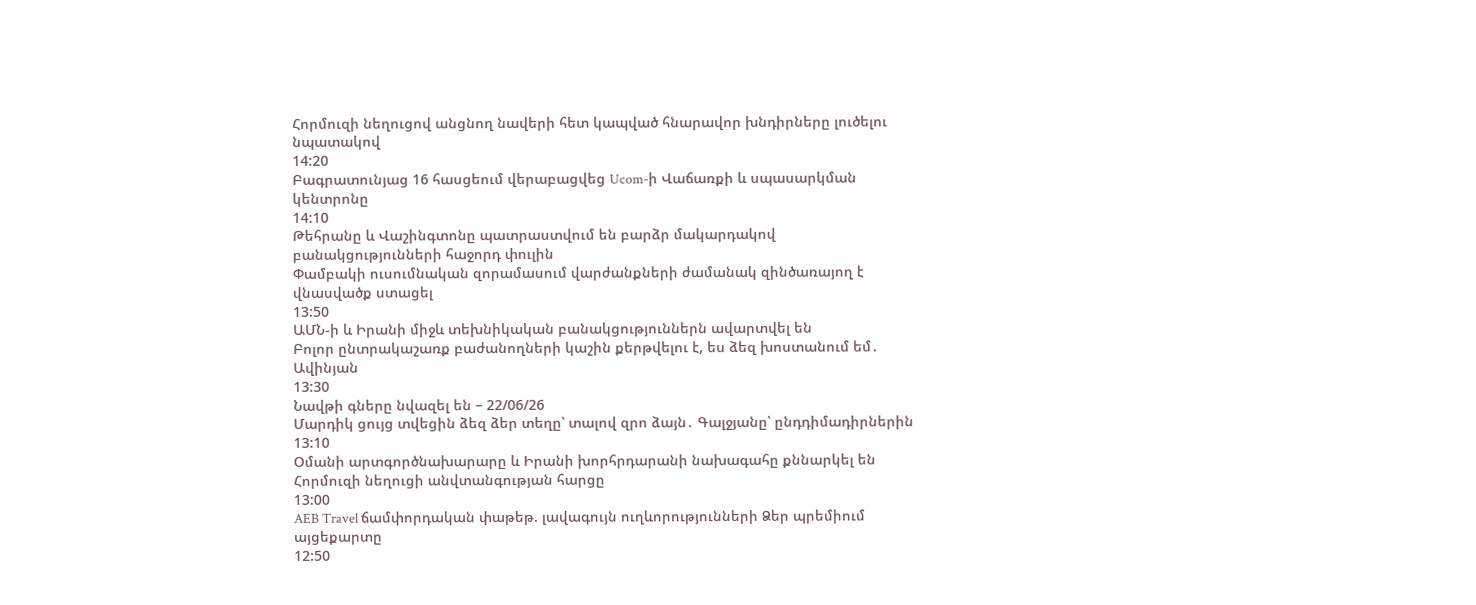Հորմուզի նեղուցով անցնող նավերի հետ կապված հնարավոր խնդիրները լուծելու նպատակով
14:20
Բագրատունյաց 16 հասցեում վերաբացվեց Ucom-ի Վաճառքի և սպասարկման կենտրոնը
14:10
Թեհրանը և Վաշինգտոնը պատրաստվում են բարձր մակարդակով բանակցությունների հաջորդ փուլին
Փամբակի ուսումնական զորամասում վարժանքների ժամանակ զինծառայող է վնասվածք ստացել
13:50
ԱՄՆ-ի և Իրանի միջև տեխնիկական բանակցություններն ավարտվել են
Բոլոր ընտրակաշառք բաժանողների կաշին քերթվելու է, ես ձեզ խոստանում եմ․ Ավինյան
13:30
Նավթի գները նվազել են – 22/06/26
Մարդիկ ցույց տվեցին ձեզ ձեր տեղը՝ տալով զրո ձայն․ Գալջյանը՝ ընդդիմադիրներին
13:10
Օմանի արտգործնախարարը և Իրանի խորհրդարանի նախագահը քննարկել են Հորմուզի նեղուցի անվտանգության հարցը
13:00
AEB Travel ճամփորդական փաթեթ. լավագույն ուղևորությունների Ձեր պրեմիում այցեքարտը
12:50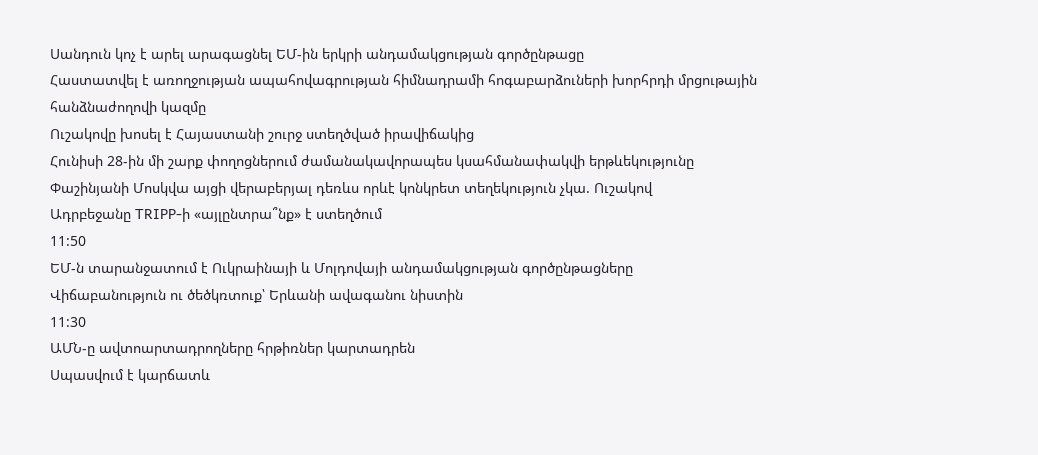Սանդուն կոչ է արել արագացնել ԵՄ-ին երկրի անդամակցության գործընթացը
Հաստատվել է առողջության ապահովագրության հիմնադրամի հոգաբարձուների խորհրդի մրցութային հանձնաժողովի կազմը
Ուշակովը խոսել է Հայաստանի շուրջ ստեղծված իրավիճակից
Հունիսի 28-ին մի շարք փողոցներում ժամանակավորապես կսահմանափակվի երթևեկությունը
Փաշինյանի Մոսկվա այցի վերաբերյալ դեռևս որևէ կոնկրետ տեղեկություն չկա. Ուշակով
Ադրբեջանը TRIPP-ի «այլընտրա՞նք» է ստեղծում
11:50
ԵՄ-ն տարանջատում է Ուկրաինայի և Մոլդովայի անդամակցության գործընթացները
Վիճաբանություն ու ծեծկռտուք՝ Երևանի ավագանու նիստին
11:30
ԱՄՆ-ը ավտոարտադրողները հրթիռներ կարտադրեն
Սպասվում է կարճատև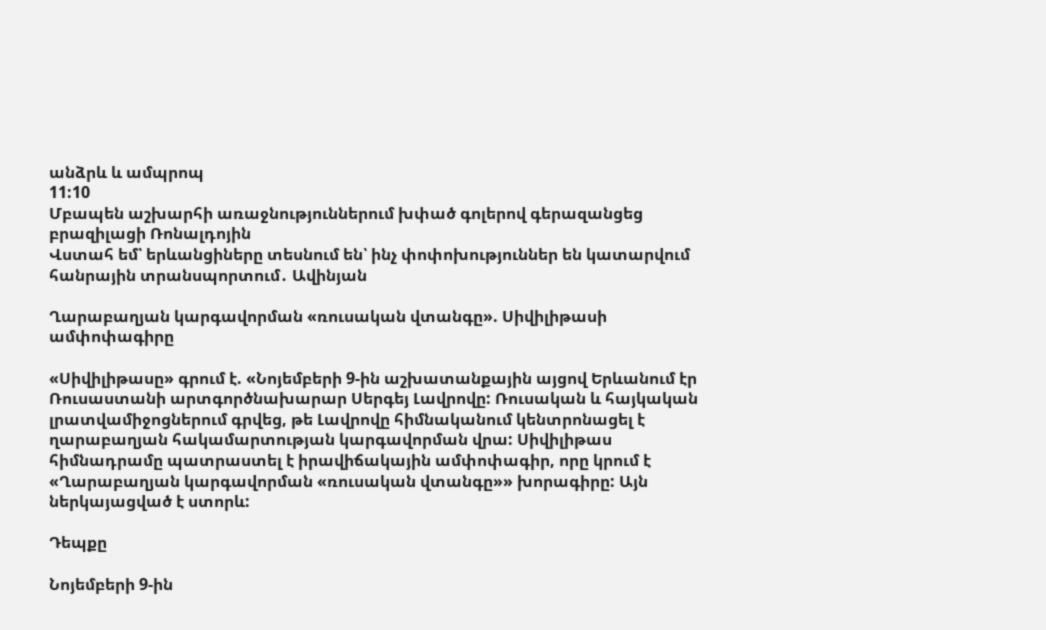անձրև և ամպրոպ
11:10
Մբապեն աշխարհի առաջնություններում խփած գոլերով գերազանցեց բրազիլացի Ռոնալդոյին
Վստահ եմ՝ երևանցիները տեսնում են՝ ինչ փոփոխություններ են կատարվում հանրային տրանսպորտում․ Ավինյան

Ղարաբաղյան կարգավորման «ռուսական վտանգը». Սիվիլիթասի ամփոփագիրը

«Սիվիլիթասը» գրում է. «Նոյեմբերի 9-ին աշխատանքային այցով Երևանում էր Ռուսաստանի արտգործնախարար Սերգեյ Լավրովը: Ռուսական և հայկական լրատվամիջոցներում գրվեց, թե Լավրովը հիմնականում կենտրոնացել է ղարաբաղյան հակամարտության կարգավորման վրա: Սիվիլիթաս հիմնադրամը պատրաստել է իրավիճակային ամփոփագիր, որը կրում է «Ղարաբաղյան կարգավորման «ռուսական վտանգը»» խորագիրը: Այն ներկայացված է ստորև:

Դեպքը

Նոյեմբերի 9-ին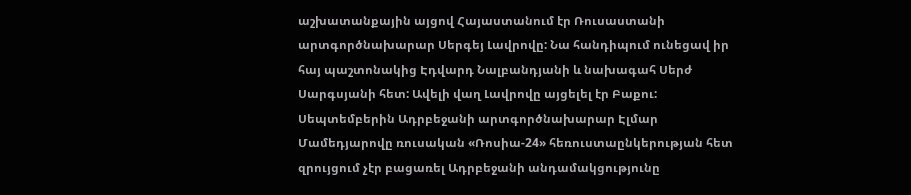աշխատանքային այցով Հայաստանում էր Ռուսաստանի արտգործնախարար Սերգեյ Լավրովը: Նա հանդիպում ունեցավ իր հայ պաշտոնակից Էդվարդ Նալբանդյանի և նախագահ Սերժ Սարգսյանի հետ: Ավելի վաղ Լավրովը այցելել էր Բաքու: Սեպտեմբերին Ադրբեջանի արտգործնախարար Էլմար Մամեդյարովը ռուսական «Ռոսիա-24» հեռուստաընկերության հետ զրույցում չէր բացառել Ադրբեջանի անդամակցությունը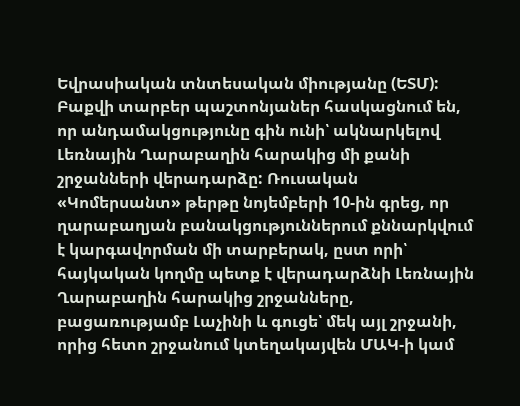Եվրասիական տնտեսական միությանը (ԵՏՄ): Բաքվի տարբեր պաշտոնյաներ հասկացնում են, որ անդամակցությունը գին ունի՝ ակնարկելով Լեռնային Ղարաբաղին հարակից մի քանի շրջանների վերադարձը: Ռուսական «Կոմերսանտ» թերթը նոյեմբերի 10-ին գրեց, որ ղարաբաղյան բանակցություններում քննարկվում է կարգավորման մի տարբերակ, ըստ որի՝ հայկական կողմը պետք է վերադարձնի Լեռնային Ղարաբաղին հարակից շրջանները, բացառությամբ Լաչինի և գուցե՝ մեկ այլ շրջանի, որից հետո շրջանում կտեղակայվեն ՄԱԿ-ի կամ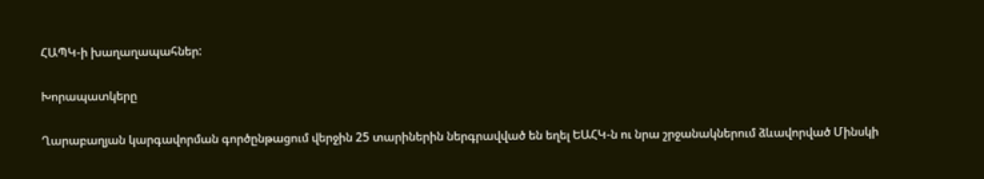ՀԱՊԿ-ի խաղաղապահներ:

Խորապատկերը

Ղարաբաղյան կարգավորման գործընթացում վերջին 25 տարիներին ներգրավված են եղել ԵԱՀԿ-ն ու նրա շրջանակներում ձևավորված Մինսկի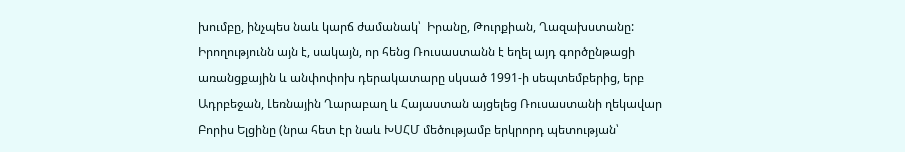խումբը, ինչպես նաև կարճ ժամանակ՝  Իրանը, Թուրքիան, Ղազախստանը: Իրողությունն այն է, սակայն, որ հենց Ռուսաստանն է եղել այդ գործընթացի առանցքային և անփոփոխ դերակատարը սկսած 1991-ի սեպտեմբերից, երբ Ադրբեջան, Լեռնային Ղարաբաղ և Հայաստան այցելեց Ռուսաստանի ղեկավար Բորիս Ելցինը (նրա հետ էր նաև ԽՍՀՄ մեծությամբ երկրորդ պետության՝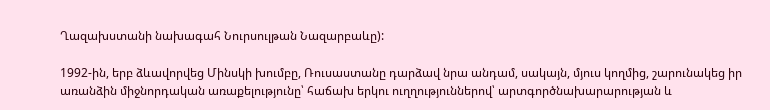Ղազախստանի նախագահ Նուրսուլթան Նազարբաևը):

1992-ին, երբ ձևավորվեց Մինսկի խումբը, Ռուսաստանը դարձավ նրա անդամ, սակայն, մյուս կողմից, շարունակեց իր առանձին միջնորդական առաքելությունը՝ հաճախ երկու ուղղություններով՝ արտգործնախարարության և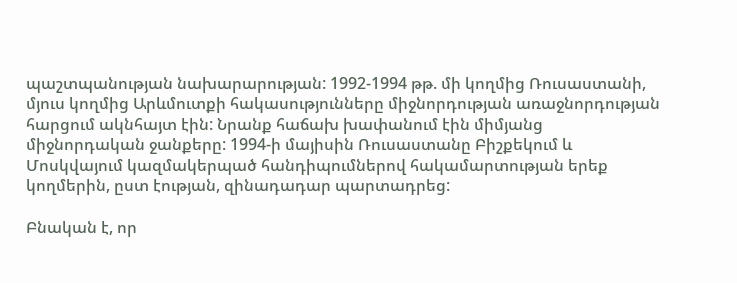պաշտպանության նախարարության: 1992-1994 թթ. մի կողմից Ռուսաստանի, մյուս կողմից Արևմուտքի հակասությունները միջնորդության առաջնորդության հարցում ակնհայտ էին: Նրանք հաճախ խափանում էին միմյանց միջնորդական ջանքերը: 1994-ի մայիսին Ռուսաստանը Բիշքեկում և Մոսկվայում կազմակերպած հանդիպումներով հակամարտության երեք կողմերին, ըստ էության, զինադադար պարտադրեց:

Բնական է, որ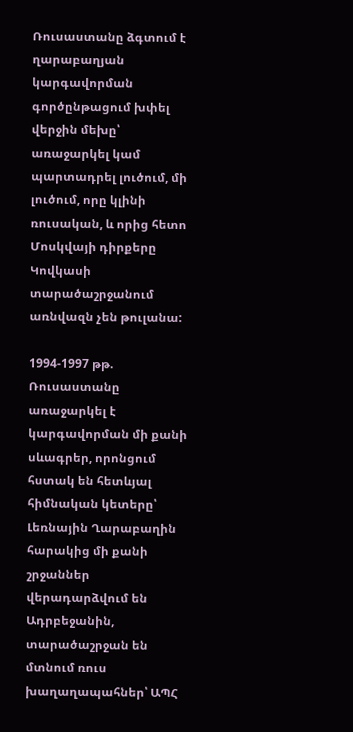Ռուսաստանը ձգտում է ղարաբաղյան կարգավորման գործընթացում խփել վերջին մեխը՝ առաջարկել կամ պարտադրել լուծում, մի լուծում, որը կլինի ռուսական, և որից հետո Մոսկվայի դիրքերը Կովկասի տարածաշրջանում առնվազն չեն թուլանա:

1994-1997 թթ. Ռուսաստանը առաջարկել է կարգավորման մի քանի սևագրեր, որոնցում հստակ են հետևյալ հիմնական կետերը՝ Լեռնային Ղարաբաղին հարակից մի քանի շրջաններ վերադարձվում են Ադրբեջանին, տարածաշրջան են մտնում ռուս խաղաղապահներ՝ ԱՊՀ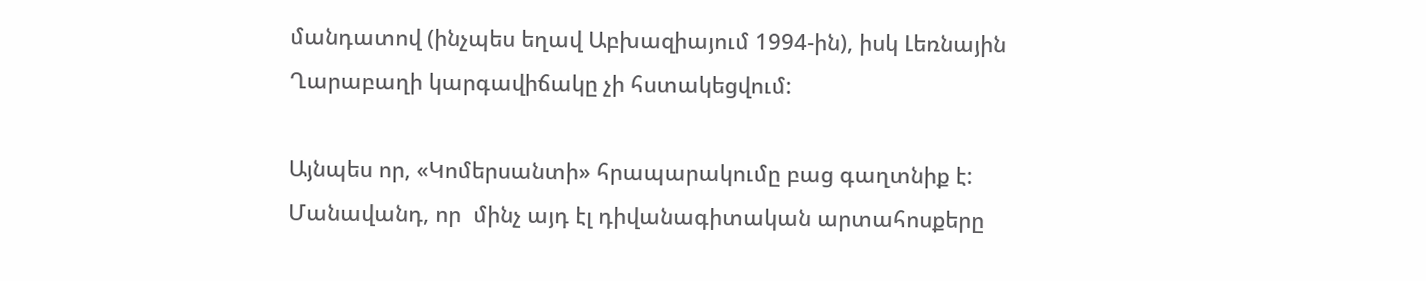մանդատով (ինչպես եղավ Աբխազիայում 1994-ին), իսկ Լեռնային Ղարաբաղի կարգավիճակը չի հստակեցվում:

Այնպես որ, «Կոմերսանտի» հրապարակումը բաց գաղտնիք է: Մանավանդ, որ  մինչ այդ էլ դիվանագիտական արտահոսքերը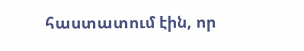հաստատում էին, որ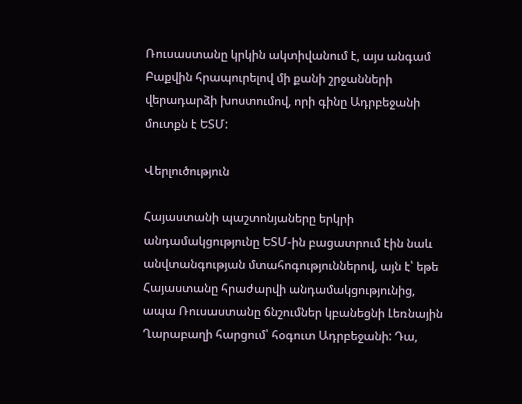Ռուսաստանը կրկին ակտիվանում է, այս անգամ Բաքվին հրապուրելով մի քանի շրջանների վերադարձի խոստումով, որի գինը Ադրբեջանի մուտքն է ԵՏՄ:

Վերլուծություն

Հայաստանի պաշտոնյաները երկրի անդամակցությունը ԵՏՄ-ին բացատրում էին նաև անվտանգության մտահոգություններով, այն է՝ եթե Հայաստանը հրաժարվի անդամակցությունից, ապա Ռուսաստանը ճնշումներ կբանեցնի Լեռնային Ղարաբաղի հարցում՝ հօգուտ Ադրբեջանի: Դա,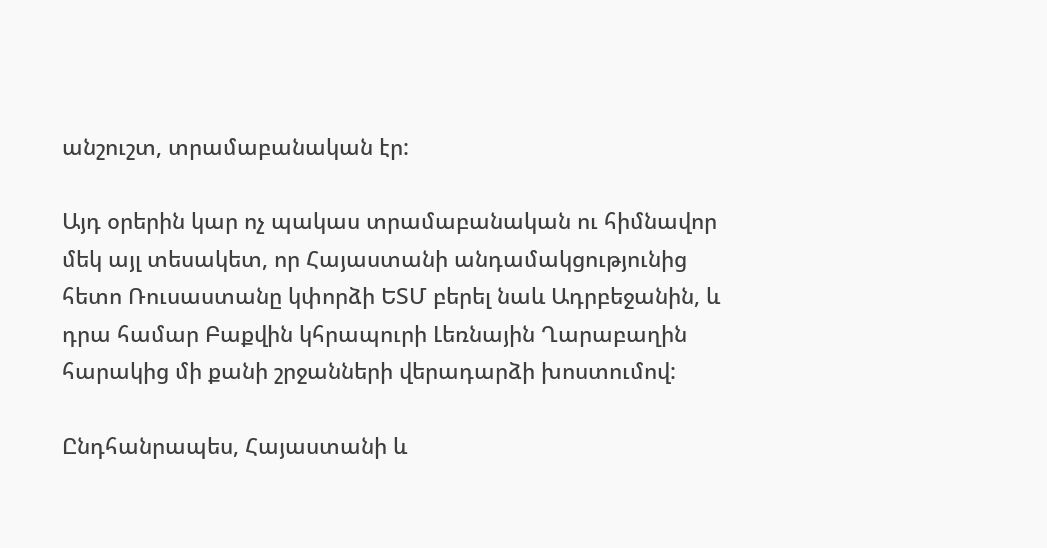անշուշտ, տրամաբանական էր:

Այդ օրերին կար ոչ պակաս տրամաբանական ու հիմնավոր մեկ այլ տեսակետ, որ Հայաստանի անդամակցությունից հետո Ռուսաստանը կփորձի ԵՏՄ բերել նաև Ադրբեջանին, և դրա համար Բաքվին կհրապուրի Լեռնային Ղարաբաղին հարակից մի քանի շրջանների վերադարձի խոստումով:

Ընդհանրապես, Հայաստանի և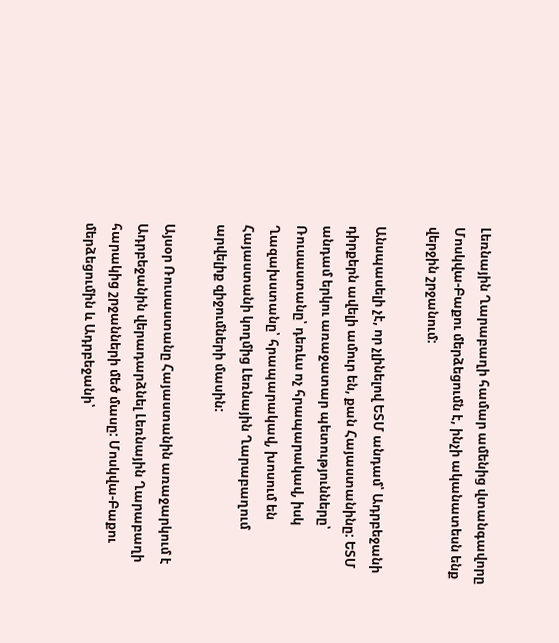Լեռնային Ղարաբաղի համար ամենից վտանգավորը Մոսկվա-Բաքու մերձեցումն է, ինչի ականատեսն ենք վերջին շրջանում:

Անսպասելի չէ, որ չլինելով ԵՏՄ անդամ՝ Ադրբեջանի դիրքերն ավելի ամուր են, քան Հայաստանինը: ԵՏՄ անդամ երկու առաջատար պետությունները՝ Ռուսաստանը՝ դեռևս ոչ հրապարակավ, իսկ Ղազախստանը՝ հրապարակավ, խոսում են Հայաստանի կողմից Լեռնային Ղարաբաղում արվելիք զիջումների մասին:

Այսօր Ռուսաստանը Հայաստանին առաջարկում է Ադրբեջանին վերադարձնել Լեռնային Ղարաբաղի հարակից շրջանների մեծ մասը: Մոսկվա-Բաքու մերձեցումին և Ադրբեջանի՝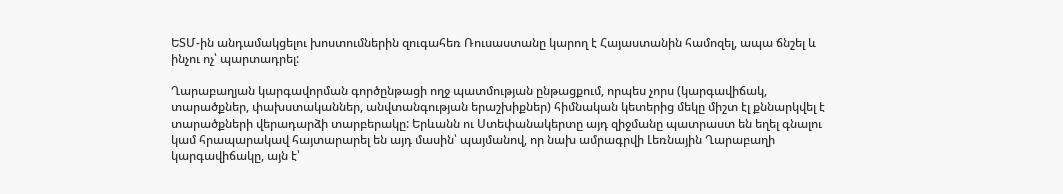ԵՏՄ-ին անդամակցելու խոստումներին զուգահեռ Ռուսաստանը կարող է Հայաստանին համոզել, ապա ճնշել և ինչու ոչ՝ պարտադրել:

Ղարաբաղյան կարգավորման գործընթացի ողջ պատմության ընթացքում, որպես չորս (կարգավիճակ, տարածքներ, փախստականներ, անվտանգության երաշխիքներ) հիմնական կետերից մեկը միշտ էլ քննարկվել է տարածքների վերադարձի տարբերակը: Երևանն ու Ստեփանակերտը այդ զիջմանը պատրաստ են եղել գնալու կամ հրապարակավ հայտարարել են այդ մասին՝ պայմանով, որ նախ ամրագրվի Լեռնային Ղարաբաղի կարգավիճակը, այն է՝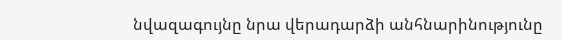նվազագույնը նրա վերադարձի անհնարինությունը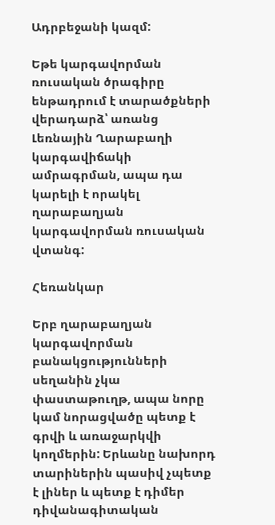Ադրբեջանի կազմ:

Եթե կարգավորման ռուսական ծրագիրը ենթադրում է տարածքների վերադարձ՝ առանց Լեռնային Ղարաբաղի կարգավիճակի ամրագրման, ապա դա կարելի է որակել ղարաբաղյան կարգավորման ռուսական վտանգ:

Հեռանկար

Երբ ղարաբաղյան կարգավորման բանակցությունների սեղանին չկա փաստաթուղթ, ապա նորը կամ նորացվածը պետք է գրվի և առաջարկվի կողմերին: Երևանը նախորդ տարիներին պասիվ չպետք է լիներ և պետք է դիմեր դիվանագիտական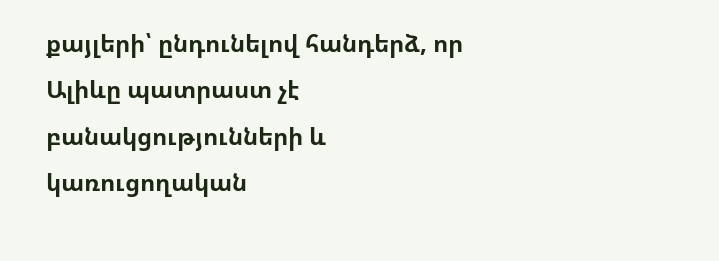քայլերի՝ ընդունելով հանդերձ, որ Ալիևը պատրաստ չէ բանակցությունների և կառուցողական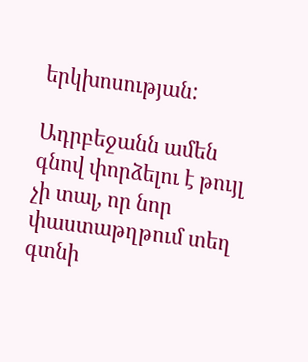երկխոսության:

Ադրբեջանն ամեն գնով փորձելու է թույլ չի տալ, որ նոր փաստաթղթում տեղ գտնի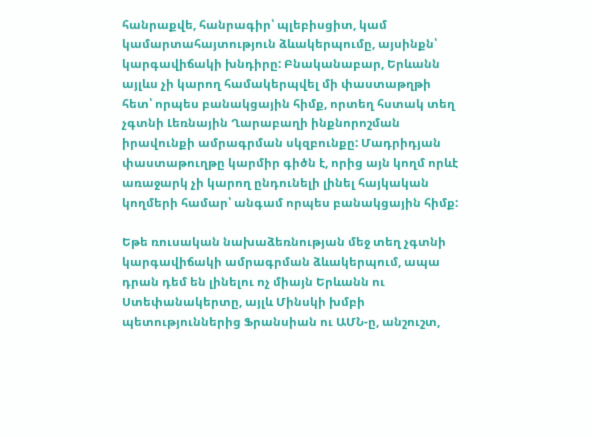հանրաքվե, հանրագիր՝ պլեբիսցիտ, կամ կամարտահայտություն ձևակերպումը, այսինքն՝ կարգավիճակի խնդիրը: Բնականաբար, Երևանն այլևս չի կարող համակերպվել մի փաստաթղթի հետ՝ որպես բանակցային հիմք, որտեղ հստակ տեղ չգտնի Լեռնային Ղարաբաղի ինքնորոշման իրավունքի ամրագրման սկզբունքը: Մադրիդյան փաստաթուղթը կարմիր գիծն է, որից այն կողմ որևէ առաջարկ չի կարող ընդունելի լինել հայկական կողմերի համար՝ անգամ որպես բանակցային հիմք:

Եթե ռուսական նախաձեռնության մեջ տեղ չգտնի կարգավիճակի ամրագրման ձևակերպում, ապա դրան դեմ են լինելու ոչ միայն Երևանն ու Ստեփանակերտը, այլև Մինսկի խմբի պետություններից Ֆրանսիան ու ԱՄՆ-ը, անշուշտ,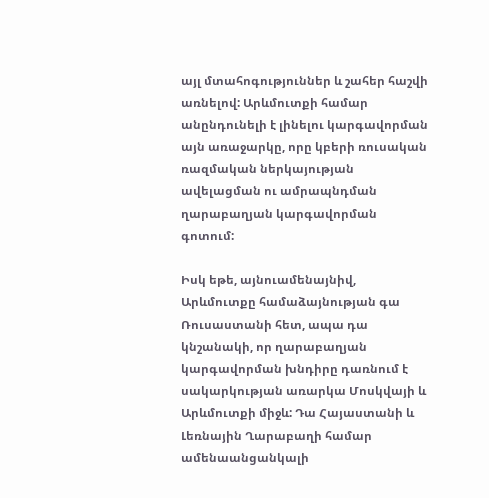այլ մտահոգություններ և շահեր հաշվի առնելով: Արևմուտքի համար անընդունելի է լինելու կարգավորման այն առաջարկը, որը կբերի ռուսական ռազմական ներկայության ավելացման ու ամրապնդման ղարաբաղյան կարգավորման գոտում:

Իսկ եթե, այնուամենայնիվ, Արևմուտքը համաձայնության գա Ռուսաստանի հետ, ապա դա կնշանակի, որ ղարաբաղյան կարգավորման խնդիրը դառնում է սակարկության առարկա Մոսկվայի և Արևմուտքի միջև: Դա Հայաստանի և Լեռնային Ղարաբաղի համար ամենաանցանկալի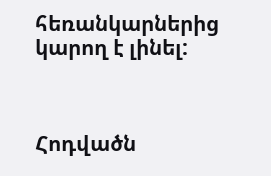հեռանկարներից կարող է լինել:



Հոդվածն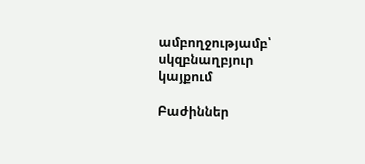ամբողջությամբ՝ սկզբնաղբյուր կայքում

Բաժիններ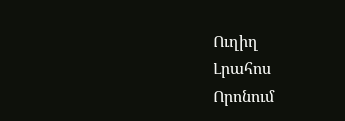Ուղիղ
Լրահոս
Որոնում